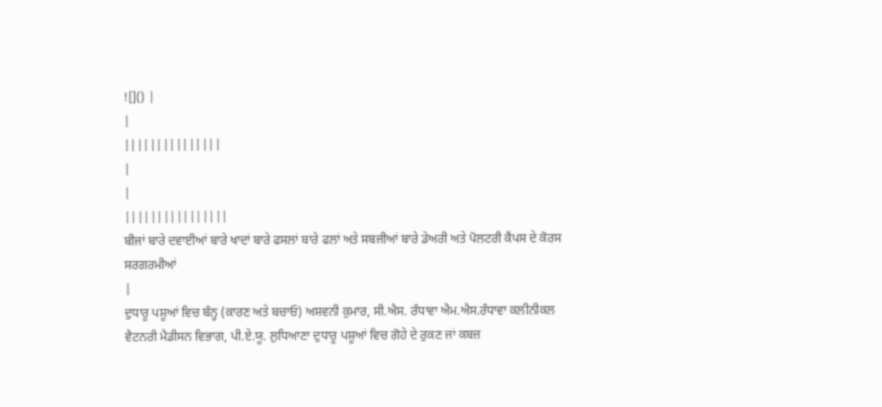![]() |
|
|||||||||||||||
|
|
||||||||||||||||
ਬੀਜਾਂ ਬਾਰੇ ਦਵਾਈਆਂ ਬਾਰੇ ਖਾਦਾਂ ਬਾਰੇ ਫਸਲਾਂ ਬਾਰੇ ਫਲਾਂ ਅਤੇ ਸਬਜੀਆਂ ਬਾਰੇ ਡੇਅਰੀ ਅਤੇ ਪੋਲਟਰੀ ਕੈਂਪਸ ਦੇ ਕੋਰਸ ਸਰਗਰਮੀਆਂ
|
ਦੁਧਾਰੂ ਪਸ਼ੂਆਂ ਵਿਚ ਬੰਨ੍ਹ (ਕਾਰਣ ਅਤੇ ਬਚਾਓ) ਅਸ਼ਵਨੀ ਕੁਮਾਰ, ਸੀ.ਐਸ. ਰੰਧਾਵਾ ਐਮ.ਐਸ.ਰੰਧਾਵਾ ਕਲੀਨੀਕਲ ਵੈਟਨਰੀ ਮੈਡੀਸਨ ਵਿਭਾਗ, ਪੀ.ਏ.ਯੂ. ਲੁਧਿਆਣਾ ਦੁਧਾਰੂ ਪਸ਼ੂਆਂ ਵਿਚ ਗੋਹੇ ਦੇ ਰੁਕਣ ਜਾਂ ਕਬਜ਼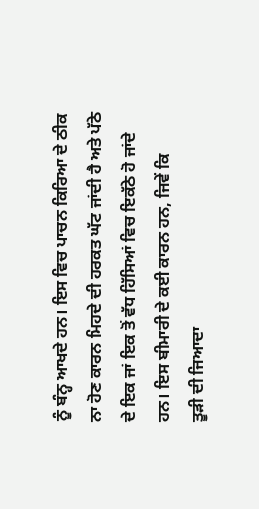ਨੂੰ ਬੰਨ੍ਹ ਆਖਦੇ ਹਨ। ਇਸ ਵਿਚ ਪਾਚਨ ਕਿਰਿਆ ਦੇ ਠੀਕ ਨਾ ਹੋਣ ਕਾਰਨ ਮਿਹਦੇ ਦੀ ਹਰਕਤ ਘੱਟ ਜਾਂਦੀ ਹੈ ਅਤੇ ਪੱਠੇ ਦੇ ਇਕ ਜਾਂ ਇਕ ਤੋਂ ਵੱਧ ਹਿੱਸਿਆਂ ਵਿਚ ਇਕੱਠੇ ਹੋ ਜਾਂਦੇ ਹਨ। ਇਸ ਬੀਮਾਰੀ ਦੇ ਕਈ ਕਾਰਨ ਹਨ, ਜਿਵੇਂ ਕਿ
ਤੂਡ਼ੀ ਦੀ ਜਿਆਦਾ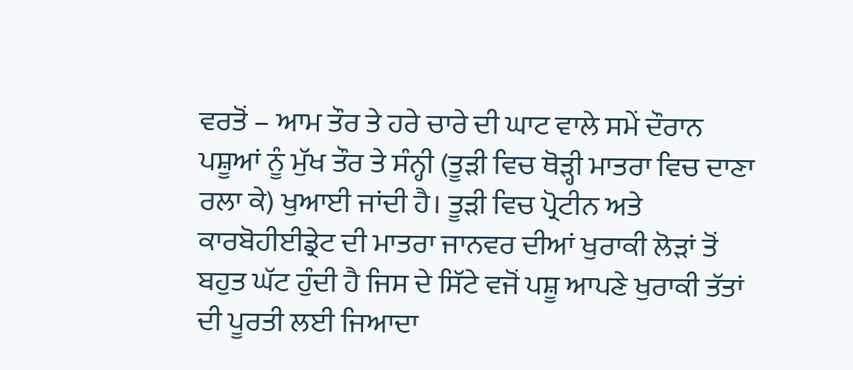ਵਰਤੋਂ – ਆਮ ਤੌਰ ਤੇ ਹਰੇ ਚਾਰੇ ਦੀ ਘਾਟ ਵਾਲੇ ਸਮੇਂ ਦੌਰਾਨ ਪਸ਼ੂਆਂ ਨੂੰ ਮੁੱਖ ਤੌਰ ਤੇ ਸੰਨ੍ਹੀ (ਤੂਡ਼ੀ ਵਿਚ ਥੋਡ਼੍ਹੀ ਮਾਤਰਾ ਵਿਚ ਦਾਣਾ ਰਲਾ ਕੇ) ਖੁਆਈ ਜਾਂਦੀ ਹੈ। ਤੂਡ਼ੀ ਵਿਚ ਪ੍ਰੋਟੀਨ ਅਤੇ ਕਾਰਬੋਹੀਈਡ੍ਰੇਟ ਦੀ ਮਾਤਰਾ ਜਾਨਵਰ ਦੀਆਂ ਖੁਰਾਕੀ ਲੋਡ਼ਾਂ ਤੋਂ ਬਹੁਤ ਘੱਟ ਹੁੰਦੀ ਹੈ ਜਿਸ ਦੇ ਸਿੱਟੇ ਵਜੋਂ ਪਸ਼ੂ ਆਪਣੇ ਖੁਰਾਕੀ ਤੱਤਾਂ ਦੀ ਪੂਰਤੀ ਲਈ ਜਿਆਦਾ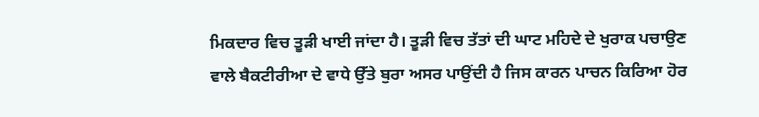ਮਿਕਦਾਰ ਵਿਚ ਤੂਡ਼ੀ ਖਾਈ ਜਾਂਦਾ ਹੈ। ਤੂਡ਼ੀ ਵਿਚ ਤੱਤਾਂ ਦੀ ਘਾਟ ਮਹਿਦੇ ਦੇ ਖੁਰਾਕ ਪਚਾਉਣ ਵਾਲੇ ਬੈਕਟੀਰੀਆ ਦੇ ਵਾਧੇ ਉੱਤੇ ਬੁਰਾ ਅਸਰ ਪਾਉਂਦੀ ਹੈ ਜਿਸ ਕਾਰਨ ਪਾਚਨ ਕਿਰਿਆ ਹੋਰ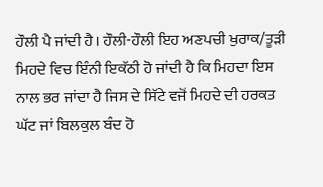ਹੌਲੀ ਪੈ ਜਾਂਦੀ ਹੈ। ਹੌਲੀ-ਹੌਲੀ ਇਹ ਅਣਪਚੀ ਖੁਰਾਕ/ਤੂਡ਼ੀ ਮਿਹਦੇ ਵਿਚ ਇੰਨੀ ਇਕੱਠੀ ਹੋ ਜਾਂਦੀ ਹੈ ਕਿ ਮਿਹਦਾ ਇਸ ਨਾਲ ਭਰ ਜਾਂਦਾ ਹੈ ਜਿਸ ਦੇ ਸਿੱਟੇ ਵਜੋਂ ਮਿਹਦੇ ਦੀ ਹਰਕਤ ਘੱਟ ਜਾਂ ਬਿਲਕੁਲ ਬੰਦ ਹੋ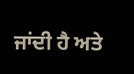ਜਾਂਦੀ ਹੈ ਅਤੇ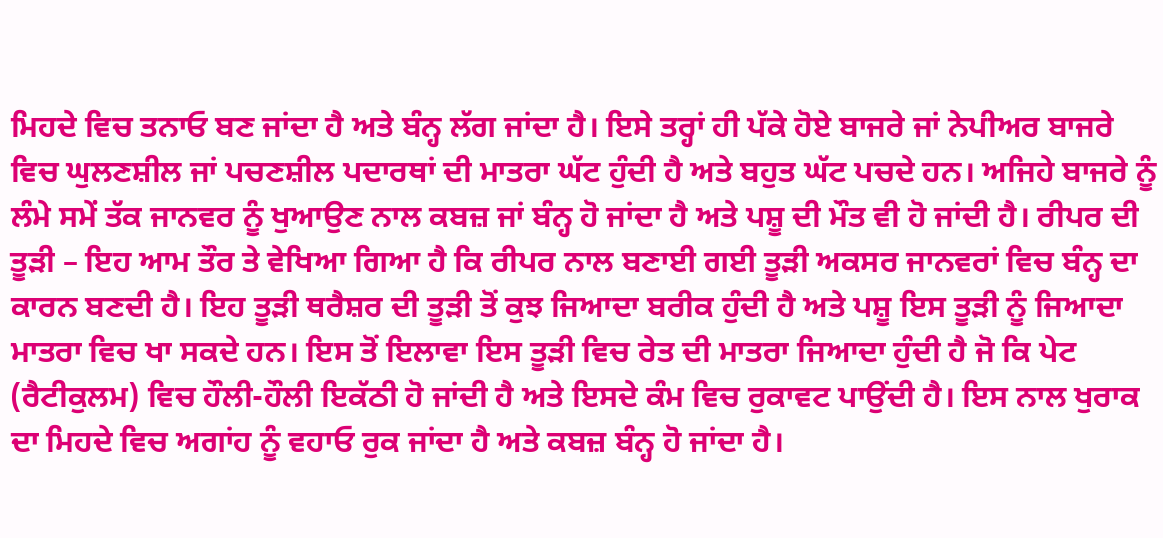ਮਿਹਦੇ ਵਿਚ ਤਨਾਓ ਬਣ ਜਾਂਦਾ ਹੈ ਅਤੇ ਬੰਨ੍ਹ ਲੱਗ ਜਾਂਦਾ ਹੈ। ਇਸੇ ਤਰ੍ਹਾਂ ਹੀ ਪੱਕੇ ਹੋਏ ਬਾਜਰੇ ਜਾਂ ਨੇਪੀਅਰ ਬਾਜਰੇ ਵਿਚ ਘੁਲਣਸ਼ੀਲ ਜਾਂ ਪਚਣਸ਼ੀਲ ਪਦਾਰਥਾਂ ਦੀ ਮਾਤਰਾ ਘੱਟ ਹੁੰਦੀ ਹੈ ਅਤੇ ਬਹੁਤ ਘੱਟ ਪਚਦੇ ਹਨ। ਅਜਿਹੇ ਬਾਜਰੇ ਨੂੰ ਲੰਮੇ ਸਮੇਂ ਤੱਕ ਜਾਨਵਰ ਨੂੰ ਖੁਆਉਣ ਨਾਲ ਕਬਜ਼ ਜਾਂ ਬੰਨ੍ਹ ਹੋ ਜਾਂਦਾ ਹੈ ਅਤੇ ਪਸ਼ੂ ਦੀ ਮੌਤ ਵੀ ਹੋ ਜਾਂਦੀ ਹੈ। ਰੀਪਰ ਦੀ ਤੂਡ਼ੀ – ਇਹ ਆਮ ਤੌਰ ਤੇ ਵੇਖਿਆ ਗਿਆ ਹੈ ਕਿ ਰੀਪਰ ਨਾਲ ਬਣਾਈ ਗਈ ਤੂਡ਼ੀ ਅਕਸਰ ਜਾਨਵਰਾਂ ਵਿਚ ਬੰਨ੍ਹ ਦਾ ਕਾਰਨ ਬਣਦੀ ਹੈ। ਇਹ ਤੂਡ਼ੀ ਥਰੈਸ਼ਰ ਦੀ ਤੂਡ਼ੀ ਤੋਂ ਕੁਝ ਜਿਆਦਾ ਬਰੀਕ ਹੁੰਦੀ ਹੈ ਅਤੇ ਪਸ਼ੂ ਇਸ ਤੂਡ਼ੀ ਨੂੰ ਜਿਆਦਾ ਮਾਤਰਾ ਵਿਚ ਖਾ ਸਕਦੇ ਹਨ। ਇਸ ਤੋਂ ਇਲਾਵਾ ਇਸ ਤੂਡ਼ੀ ਵਿਚ ਰੇਤ ਦੀ ਮਾਤਰਾ ਜਿਆਦਾ ਹੁੰਦੀ ਹੈ ਜੋ ਕਿ ਪੇਟ (ਰੈਟੀਕੁਲਮ) ਵਿਚ ਹੌਲੀ-ਹੌਲੀ ਇਕੱਠੀ ਹੋ ਜਾਂਦੀ ਹੈ ਅਤੇ ਇਸਦੇ ਕੰਮ ਵਿਚ ਰੁਕਾਵਟ ਪਾਉਂਦੀ ਹੈ। ਇਸ ਨਾਲ ਖੁਰਾਕ ਦਾ ਮਿਹਦੇ ਵਿਚ ਅਗਾਂਹ ਨੂੰ ਵਹਾਓ ਰੁਕ ਜਾਂਦਾ ਹੈ ਅਤੇ ਕਬਜ਼ ਬੰਨ੍ਹ ਹੋ ਜਾਂਦਾ ਹੈ।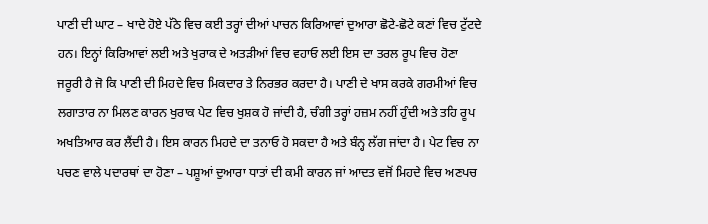ਪਾਣੀ ਦੀ ਘਾਟ – ਖਾਦੇ ਹੋਏ ਪੱਠੇ ਵਿਚ ਕਈ ਤਰ੍ਹਾਂ ਦੀਆਂ ਪਾਚਨ ਕਿਰਿਆਵਾਂ ਦੁਆਰਾ ਛੋਟੇ-ਛੋਟੇ ਕਣਾਂ ਵਿਚ ਟੁੱਟਦੇ ਹਨ। ਇਨ੍ਹਾਂ ਕਿਰਿਆਵਾਂ ਲਈ ਅਤੇ ਖੁਰਾਕ ਦੇ ਅਤਡ਼ੀਆਂ ਵਿਚ ਵਹਾਓ ਲਈ ਇਸ ਦਾ ਤਰਲ ਰੂਪ ਵਿਚ ਹੋਣਾ ਜਰੂਰੀ ਹੈ ਜੋ ਕਿ ਪਾਣੀ ਦੀ ਮਿਹਦੇ ਵਿਚ ਮਿਕਦਾਰ ਤੇ ਨਿਰਭਰ ਕਰਦਾ ਹੈ। ਪਾਣੀ ਦੇ ਖਾਸ ਕਰਕੇ ਗਰਮੀਆਂ ਵਿਚ ਲਗਾਤਾਰ ਨਾ ਮਿਲਣ ਕਾਰਨ ਖੁਰਾਕ ਪੇਟ ਵਿਚ ਖੁਸ਼ਕ ਹੋ ਜਾਂਦੀ ਹੈ, ਚੰਗੀ ਤਰ੍ਹਾਂ ਹਜ਼ਮ ਨਹੀਂ ਹੁੰਦੀ ਅਤੇ ਤਹਿ ਰੂਪ ਅਖਤਿਆਰ ਕਰ ਲੈਂਦੀ ਹੈ। ਇਸ ਕਾਰਨ ਮਿਹਦੇ ਦਾ ਤਨਾਓ ਹੋ ਸਕਦਾ ਹੈ ਅਤੇ ਬੰਨ੍ਹ ਲੱਗ ਜਾਂਦਾ ਹੈ। ਪੇਟ ਵਿਚ ਨਾ ਪਚਣ ਵਾਲੇ ਪਦਾਰਥਾਂ ਦਾ ਹੋਣਾ – ਪਸ਼ੂਆਂ ਦੁਆਰਾ ਧਾਤਾਂ ਦੀ ਕਮੀ ਕਾਰਨ ਜਾਂ ਆਦਤ ਵਜੋਂ ਮਿਹਦੇ ਵਿਚ ਅਣਪਚ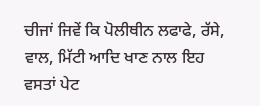ਚੀਜਾਂ ਜਿਵੇਂ ਕਿ ਪੋਲੀਥੀਨ ਲਫਾਫੇ, ਰੱਸੇ, ਵਾਲ, ਮਿੱਟੀ ਆਦਿ ਖਾਣ ਨਾਲ ਇਹ ਵਸਤਾਂ ਪੇਟ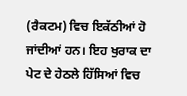(ਰੈਕਟਮ) ਵਿਚ ਇਕੱਠੀਆਂ ਹੋ ਜਾਂਦੀਆਂ ਹਨ। ਇਹ ਖੁਰਾਕ ਦਾ ਪੇਟ ਦੇ ਹੇਠਲੇ ਹਿੱਸਿਆਂ ਵਿਚ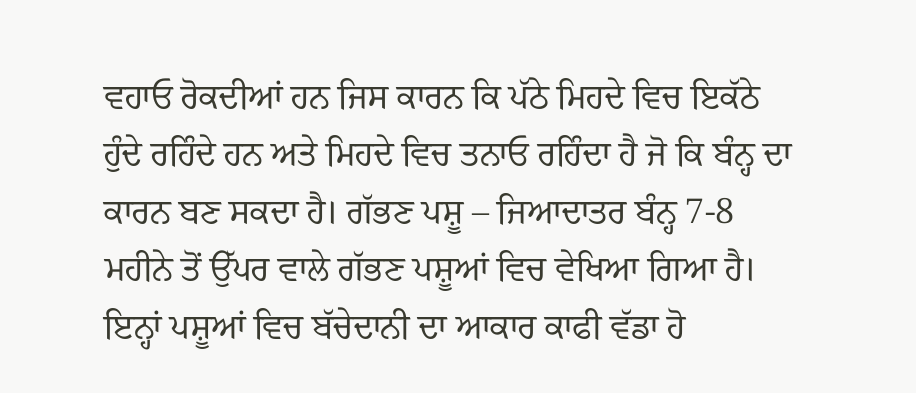ਵਹਾਓ ਰੋਕਦੀਆਂ ਹਨ ਜਿਸ ਕਾਰਨ ਕਿ ਪੱਠੇ ਮਿਹਦੇ ਵਿਚ ਇਕੱਠੇ ਹੁੰਦੇ ਰਹਿੰਦੇ ਹਨ ਅਤੇ ਮਿਹਦੇ ਵਿਚ ਤਨਾਓ ਰਹਿੰਦਾ ਹੈ ਜੋ ਕਿ ਬੰਨ੍ਹ ਦਾ ਕਾਰਨ ਬਣ ਸਕਦਾ ਹੈ। ਗੱਭਣ ਪਸ਼ੂ – ਜਿਆਦਾਤਰ ਬੰਨ੍ਹ 7-8 ਮਹੀਨੇ ਤੋਂ ਉੱਪਰ ਵਾਲੇ ਗੱਭਣ ਪਸ਼ੂਆਂ ਵਿਚ ਵੇਖਿਆ ਗਿਆ ਹੈ। ਇਨ੍ਹਾਂ ਪਸ਼ੂਆਂ ਵਿਚ ਬੱਚੇਦਾਨੀ ਦਾ ਆਕਾਰ ਕਾਫੀ ਵੱਡਾ ਹੋ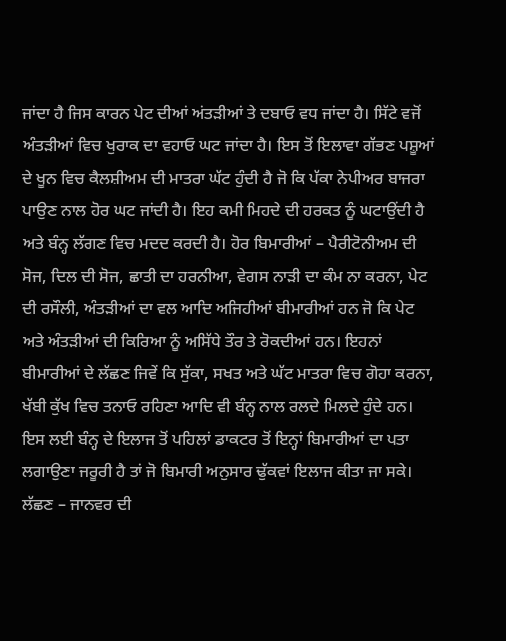ਜਾਂਦਾ ਹੈ ਜਿਸ ਕਾਰਨ ਪੇਟ ਦੀਆਂ ਅਂਤਡ਼ੀਆਂ ਤੇ ਦਬਾਓ ਵਧ ਜਾਂਦਾ ਹੈ। ਸਿੱਟੇ ਵਜੋਂ ਅੰਤਡ਼ੀਆਂ ਵਿਚ ਖੁਰਾਕ ਦਾ ਵਹਾਓ ਘਟ ਜਾਂਦਾ ਹੈ। ਇਸ ਤੋਂ ਇਲਾਵਾ ਗੱਭਣ ਪਸ਼ੂਆਂ ਦੇ ਖੂਨ ਵਿਚ ਕੈਲਸ਼ੀਅਮ ਦੀ ਮਾਤਰਾ ਘੱਟ ਹੁੰਦੀ ਹੈ ਜੋ ਕਿ ਪੱਕਾ ਨੇਪੀਅਰ ਬਾਜਰਾ ਪਾਉਣ ਨਾਲ ਹੋਰ ਘਟ ਜਾਂਦੀ ਹੈ। ਇਹ ਕਮੀ ਮਿਹਦੇ ਦੀ ਹਰਕਤ ਨੂੰ ਘਟਾਉਂਦੀ ਹੈ ਅਤੇ ਬੰਨ੍ਹ ਲੱਗਣ ਵਿਚ ਮਦਦ ਕਰਦੀ ਹੈ। ਹੋਰ ਬਿਮਾਰੀਆਂ – ਪੈਰੀਟੋਨੀਅਮ ਦੀ ਸੋਜ, ਦਿਲ ਦੀ ਸੋਜ, ਛਾਤੀ ਦਾ ਹਰਨੀਆ, ਵੇਗਸ ਨਾਡ਼ੀ ਦਾ ਕੰਮ ਨਾ ਕਰਨਾ, ਪੇਟ ਦੀ ਰਸੌਲੀ, ਅੰਤਡ਼ੀਆਂ ਦਾ ਵਲ ਆਦਿ ਅਜਿਹੀਆਂ ਬੀਮਾਰੀਆਂ ਹਨ ਜੋ ਕਿ ਪੇਟ ਅਤੇ ਅੰਤਡ਼ੀਆਂ ਦੀ ਕਿਰਿਆ ਨੂੰ ਅਸਿੱਧੇ ਤੌਰ ਤੇ ਰੋਕਦੀਆਂ ਹਨ। ਇਹਨਾਂ ਬੀਮਾਰੀਆਂ ਦੇ ਲੱਛਣ ਜਿਵੇਂ ਕਿ ਸੁੱਕਾ, ਸਖਤ ਅਤੇ ਘੱਟ ਮਾਤਰਾ ਵਿਚ ਗੋਹਾ ਕਰਨਾ, ਖੱਬੀ ਕੁੱਖ ਵਿਚ ਤਨਾਓ ਰਹਿਣਾ ਆਦਿ ਵੀ ਬੰਨ੍ਹ ਨਾਲ ਰਲਦੇ ਮਿਲਦੇ ਹੁੰਦੇ ਹਨ। ਇਸ ਲਈ ਬੰਨ੍ਹ ਦੇ ਇਲਾਜ ਤੋਂ ਪਹਿਲਾਂ ਡਾਕਟਰ ਤੋਂ ਇਨ੍ਹਾਂ ਬਿਮਾਰੀਆਂ ਦਾ ਪਤਾ ਲਗਾਉਣਾ ਜਰੂਰੀ ਹੈ ਤਾਂ ਜੋ ਬਿਮਾਰੀ ਅਨੁਸਾਰ ਢੁੱਕਵਾਂ ਇਲਾਜ ਕੀਤਾ ਜਾ ਸਕੇ। ਲੱਛਣ – ਜਾਨਵਰ ਦੀ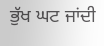ਭੁੱਖ ਘਟ ਜਾਂਦੀ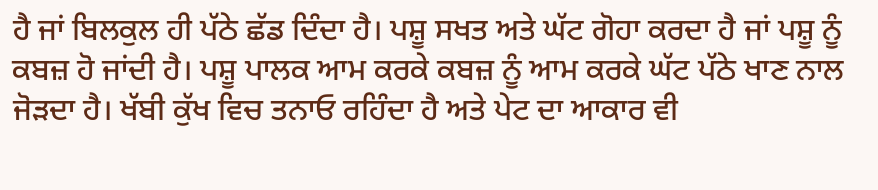ਹੈ ਜਾਂ ਬਿਲਕੁਲ ਹੀ ਪੱਠੇ ਛੱਡ ਦਿੰਦਾ ਹੈ। ਪਸ਼ੂ ਸਖਤ ਅਤੇ ਘੱਟ ਗੋਹਾ ਕਰਦਾ ਹੈ ਜਾਂ ਪਸ਼ੂ ਨੂੰ ਕਬਜ਼ ਹੋ ਜਾਂਦੀ ਹੈ। ਪਸ਼ੂ ਪਾਲਕ ਆਮ ਕਰਕੇ ਕਬਜ਼ ਨੂੰ ਆਮ ਕਰਕੇ ਘੱਟ ਪੱਠੇ ਖਾਣ ਨਾਲ ਜੋਡ਼ਦਾ ਹੈ। ਖੱਬੀ ਕੁੱਖ ਵਿਚ ਤਨਾਓ ਰਹਿੰਦਾ ਹੈ ਅਤੇ ਪੇਟ ਦਾ ਆਕਾਰ ਵੀ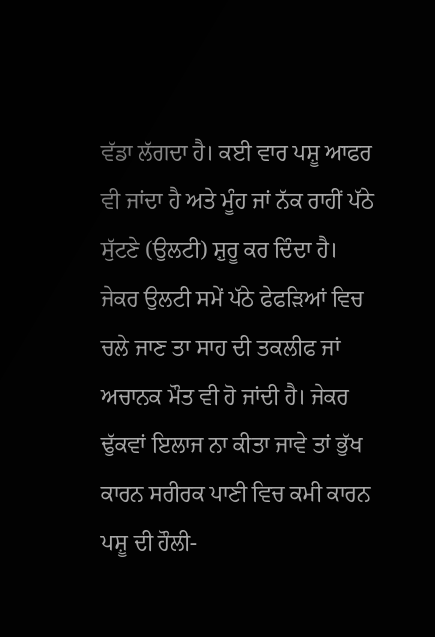ਵੱਡਾ ਲੱਗਦਾ ਹੈ। ਕਈ ਵਾਰ ਪਸ਼ੂ ਆਫਰ ਵੀ ਜਾਂਦਾ ਹੈ ਅਤੇ ਮੂੰਹ ਜਾਂ ਨੱਕ ਰਾਹੀਂ ਪੱਠੇ ਸੁੱਟਣੇ (ਉਲਟੀ) ਸ਼ੁਰੂ ਕਰ ਦਿੰਦਾ ਹੈ। ਜੇਕਰ ਉਲਟੀ ਸਮੇਂ ਪੱਠੇ ਫੇਫਡ਼ਿਆਂ ਵਿਚ ਚਲੇ ਜਾਣ ਤਾ ਸਾਹ ਦੀ ਤਕਲੀਫ ਜਾਂ ਅਚਾਨਕ ਮੌਤ ਵੀ ਹੋ ਜਾਂਦੀ ਹੈ। ਜੇਕਰ ਢੁੱਕਵਾਂ ਇਲਾਜ ਨਾ ਕੀਤਾ ਜਾਵੇ ਤਾਂ ਭੁੱਖ ਕਾਰਨ ਸਰੀਰਕ ਪਾਣੀ ਵਿਚ ਕਮੀ ਕਾਰਨ ਪਸ਼ੂ ਦੀ ਹੌਲੀ-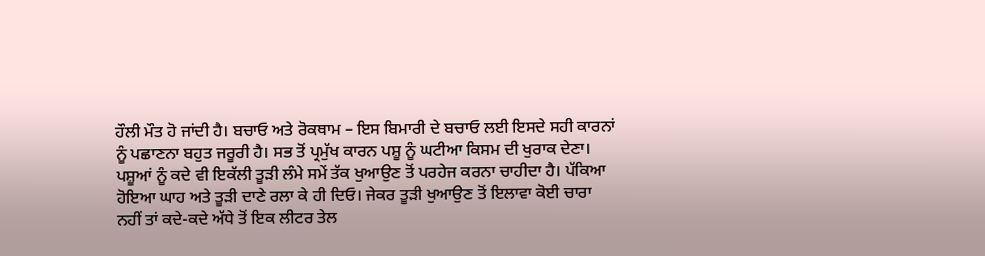ਹੌਲੀ ਮੌਤ ਹੋ ਜਾਂਦੀ ਹੈ। ਬਚਾਓ ਅਤੇ ਰੋਕਥਾਮ – ਇਸ ਬਿਮਾਰੀ ਦੇ ਬਚਾਓ ਲਈ ਇਸਦੇ ਸਹੀ ਕਾਰਨਾਂ ਨੂੰ ਪਛਾਣਨਾ ਬਹੁਤ ਜਰੂਰੀ ਹੈ। ਸਭ ਤੋਂ ਪ੍ਰਮੁੱਖ ਕਾਰਨ ਪਸ਼ੂ ਨੂੰ ਘਟੀਆ ਕਿਸਮ ਦੀ ਖੁਰਾਕ ਦੇਣਾ। ਪਸ਼ੂਆਂ ਨੂੰ ਕਦੇ ਵੀ ਇਕੱਲੀ ਤੂਡ਼ੀ ਲੰਮੇ ਸਮੇਂ ਤੱਕ ਖੁਆਉਣ ਤੋਂ ਪਰਹੇਜ ਕਰਨਾ ਚਾਹੀਦਾ ਹੈ। ਪੱਕਿਆ ਹੋਇਆ ਘਾਹ ਅਤੇ ਤੂਡ਼ੀ ਦਾਣੇ ਰਲਾ ਕੇ ਹੀ ਦਿਓ। ਜੇਕਰ ਤੂਡ਼ੀ ਖੁਆਉਣ ਤੋਂ ਇਲਾਵਾ ਕੋਈ ਚਾਰਾ ਨਹੀਂ ਤਾਂ ਕਦੇ-ਕਦੇ ਅੱਧੇ ਤੋਂ ਇਕ ਲੀਟਰ ਤੇਲ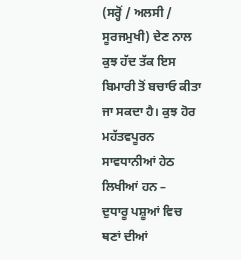(ਸਰ੍ਹੋਂ / ਅਲਸੀ / ਸੂਰਜਮੁਖੀ) ਦੇਣ ਨਾਲ ਕੁਝ ਹੱਦ ਤੱਕ ਇਸ ਬਿਮਾਰੀ ਤੋਂ ਬਚਾਓ ਕੀਤਾ ਜਾ ਸਕਦਾ ਹੈ। ਕੁਝ ਹੋਰ ਮਹੱਤਵਪੂਰਨ ਸਾਵਧਾਨੀਆਂ ਹੇਠ ਲਿਖੀਆਂ ਹਨ –
ਦੁਧਾਰੂ ਪਸ਼ੂਆਂ ਵਿਚ ਥਣਾਂ ਦੀਆਂ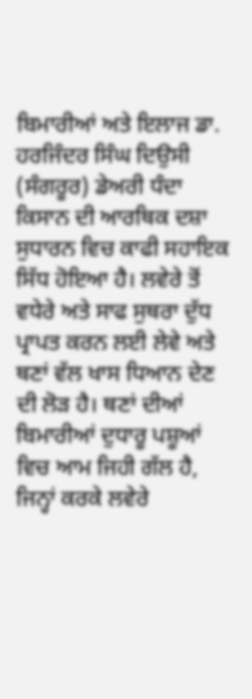ਬਿਮਾਰੀਆਂ ਅਤੇ ਇਲਾਜ ਡਾ. ਹਰਜਿੰਦਰ ਸਿੰਘ ਦਿਉਸੀ (ਸੰਗਰੂਰ) ਡੇਅਰੀ ਧੰਦਾ ਕਿਸਾਨ ਦੀ ਆਰਥਿਕ ਦਸ਼ਾ ਸੁਧਾਰਨ ਵਿਚ ਕਾਫੀ ਸਹਾਇਕ ਸਿੱਧ ਹੋਇਆ ਹੈ। ਲਵੇਰੇ ਤੋਂ ਵਧੇਰੇ ਅਤੇ ਸਾਫ ਸੁਥਰਾ ਦੁੱਧ ਪ੍ਰਾਪਤ ਕਰਨ ਲਈ ਲੇਵੇ ਅਤੇ ਥਣਾਂ ਵੱਲ ਖਾਸ ਧਿਆਨ ਦੇਣ ਦੀ ਲੋਡ਼ ਹੈ। ਥਣਾਂ ਦੀਆਂ ਬਿਮਾਰੀਆਂ ਦੁਧਾਰੂ ਪਸ਼ੂਆਂ ਵਿਚ ਆਮ ਜਿਹੀ ਗੱਲ ਹੈ, ਜਿਨ੍ਹਾਂ ਕਰਕੇ ਲਵੇਰੇ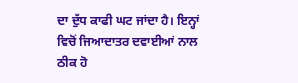ਦਾ ਦੁੱਧ ਕਾਫੀ ਘਟ ਜਾਂਦਾ ਹੈ। ਇਨ੍ਹਾਂ ਵਿਚੋਂ ਜਿਆਦਾਤਰ ਦਵਾਈਆਂ ਨਾਲ ਠੀਕ ਹੋ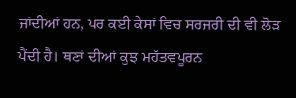ਜਾਂਦੀਆਂ ਹਨ, ਪਰ ਕਈ ਕੇਸਾਂ ਵਿਚ ਸਰਜਰੀ ਦੀ ਵੀ ਲੋਡ਼ ਪੈਂਦੀ ਹੈ। ਥਣਾਂ ਦੀਆਂ ਕੁਝ ਮਹੱਤਵਪੂਰਨ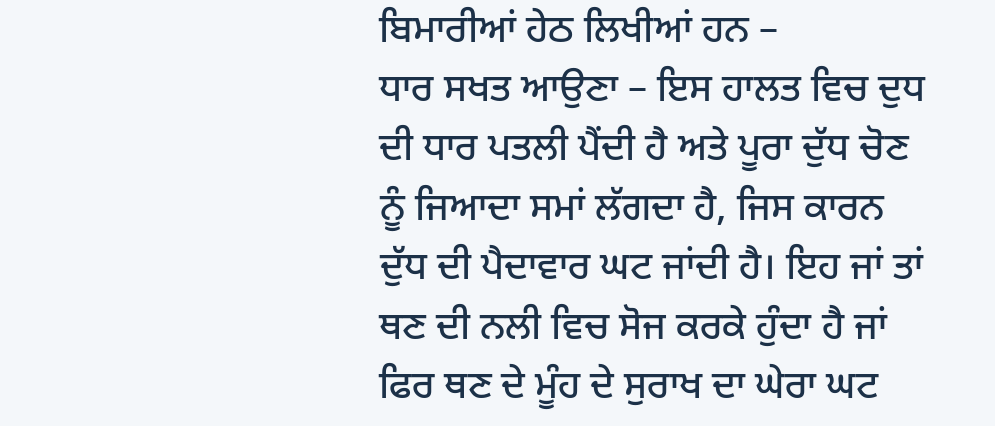ਬਿਮਾਰੀਆਂ ਹੇਠ ਲਿਖੀਆਂ ਹਨ –
ਧਾਰ ਸਖਤ ਆਉਣਾ – ਇਸ ਹਾਲਤ ਵਿਚ ਦੁਧ ਦੀ ਧਾਰ ਪਤਲੀ ਪੈਂਦੀ ਹੈ ਅਤੇ ਪੂਰਾ ਦੁੱਧ ਚੋਣ ਨੂੰ ਜਿਆਦਾ ਸਮਾਂ ਲੱਗਦਾ ਹੈ, ਜਿਸ ਕਾਰਨ ਦੁੱਧ ਦੀ ਪੈਦਾਵਾਰ ਘਟ ਜਾਂਦੀ ਹੈ। ਇਹ ਜਾਂ ਤਾਂ ਥਣ ਦੀ ਨਲੀ ਵਿਚ ਸੋਜ ਕਰਕੇ ਹੁੰਦਾ ਹੈ ਜਾਂ ਫਿਰ ਥਣ ਦੇ ਮੂੰਹ ਦੇ ਸੁਰਾਖ ਦਾ ਘੇਰਾ ਘਟ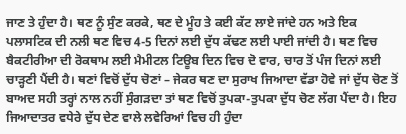ਜਾਣ ਤੇ ਹੁੰਦਾ ਹੈ। ਥਣ ਨੂੰ ਸੁੰਣ ਕਰਕੇ, ਥਣ ਦੇ ਮੂੰਹ ਤੇ ਕਈ ਕੱਟ ਲਾਏ ਜਾਂਦੇ ਹਨ ਅਤੇ ਇਕ ਪਲਾਸਟਿਕ ਦੀ ਨਲੀ ਥਣ ਵਿਚ 4-5 ਦਿਨਾਂ ਲਈ ਦੁੱਧ ਕੱਢਣ ਲਈ ਪਾਈ ਜਾਂਦੀ ਹੈ। ਥਣ ਵਿਚ ਬੈਕਟੀਰੀਆ ਦੀ ਰੋਕਥਾਮ ਲਈ ਮੈਮੀਟਲ ਟਿਊਬ ਦਿਨ ਵਿਚ ਦੋ ਵਾਰ, ਚਾਰ ਤੋਂ ਪੰਜ ਦਿਨਾਂ ਲਈ ਚਾਡ਼੍ਹਣੀ ਪੈਂਦੀ ਹੈ। ਥਣਾਂ ਵਿਚੋਂ ਦੁੱਧ ਚੋਣਾਂ – ਜੇਕਰ ਥਣ ਦਾ ਸੁਰਾਖ ਜਿਆਦਾ ਵੱਡਾ ਹੋਵੇ ਜਾਂ ਦੁੱਧ ਚੋਣ ਤੋਂ ਬਾਅਦ ਸਹੀ ਤਰ੍ਹਾਂ ਨਾਲ ਨਹੀਂ ਸੁੰਗਡ਼ਦਾ ਤਾਂ ਥਣ ਵਿਚੋਂ ਤੁਪਕਾ-ਤੁਪਕਾ ਦੁੱਧ ਚੋਣ ਲੱਗ ਪੈਂਦਾ ਹੈ। ਇਹ ਜਿਆਦਾਤਰ ਵਧੇਰੇ ਦੁੱਧ ਦੇਣ ਵਾਲੇ ਲਵੇਰਿਆਂ ਵਿਚ ਹੀ ਹੁੰਦਾ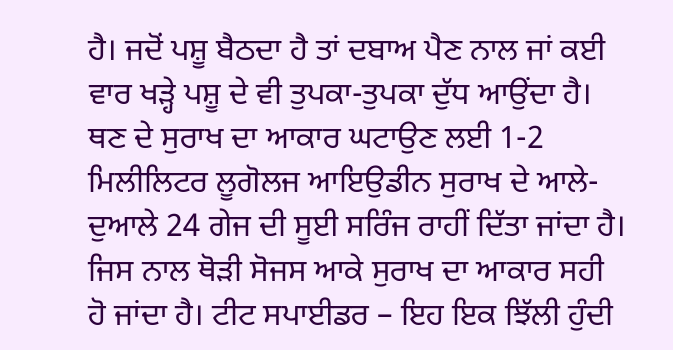ਹੈ। ਜਦੋਂ ਪਸ਼ੂ ਬੈਠਦਾ ਹੈ ਤਾਂ ਦਬਾਅ ਪੈਣ ਨਾਲ ਜਾਂ ਕਈ ਵਾਰ ਖਡ਼੍ਹੇ ਪਸ਼ੂ ਦੇ ਵੀ ਤੁਪਕਾ-ਤੁਪਕਾ ਦੁੱਧ ਆਉਂਦਾ ਹੈ। ਥਣ ਦੇ ਸੁਰਾਖ ਦਾ ਆਕਾਰ ਘਟਾਉਣ ਲਈ 1-2 ਮਿਲੀਲਿਟਰ ਲੂਗੋਲਜ ਆਇਉਡੀਨ ਸੁਰਾਖ ਦੇ ਆਲੇ-ਦੁਆਲੇ 24 ਗੇਜ ਦੀ ਸੂਈ ਸਰਿੰਜ ਰਾਹੀਂ ਦਿੱਤਾ ਜਾਂਦਾ ਹੈ। ਜਿਸ ਨਾਲ ਥੋਡ਼ੀ ਸੋਜਸ ਆਕੇ ਸੁਰਾਖ ਦਾ ਆਕਾਰ ਸਹੀ ਹੋ ਜਾਂਦਾ ਹੈ। ਟੀਟ ਸਪਾਈਡਰ – ਇਹ ਇਕ ਝਿੱਲੀ ਹੁੰਦੀ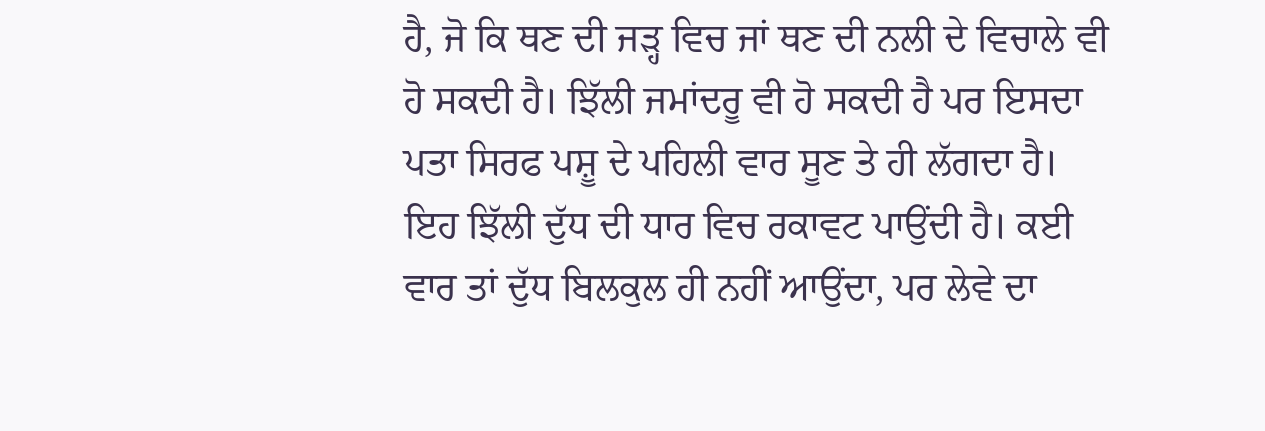ਹੈ, ਜੋ ਕਿ ਥਣ ਦੀ ਜਡ਼੍ਹ ਵਿਚ ਜਾਂ ਥਣ ਦੀ ਨਲੀ ਦੇ ਵਿਚਾਲੇ ਵੀ ਹੋ ਸਕਦੀ ਹੈ। ਝਿੱਲੀ ਜਮਾਂਦਰੂ ਵੀ ਹੋ ਸਕਦੀ ਹੈ ਪਰ ਇਸਦਾ ਪਤਾ ਸਿਰਫ ਪਸ਼ੂ ਦੇ ਪਹਿਲੀ ਵਾਰ ਸੂਣ ਤੇ ਹੀ ਲੱਗਦਾ ਹੈ। ਇਹ ਝਿੱਲੀ ਦੁੱਧ ਦੀ ਧਾਰ ਵਿਚ ਰਕਾਵਟ ਪਾਉਂਦੀ ਹੈ। ਕਈ ਵਾਰ ਤਾਂ ਦੁੱਧ ਬਿਲਕੁਲ ਹੀ ਨਹੀਂ ਆਉਂਦਾ, ਪਰ ਲੇਵੇ ਦਾ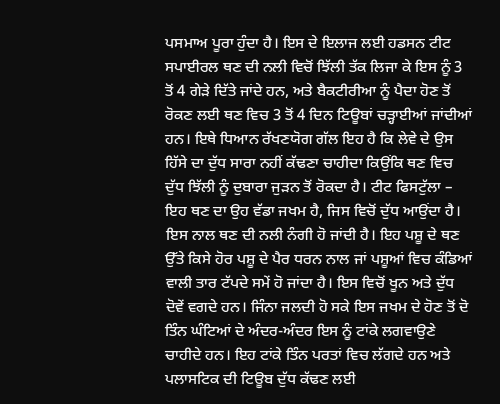ਪਸਮਾਅ ਪੂਰਾ ਹੁੰਦਾ ਹੈ। ਇਸ ਦੇ ਇਲਾਜ ਲਈ ਹਡਸਨ ਟੀਟ ਸਪਾਈਰਲ ਥਣ ਦੀ ਨਲੀ ਵਿਚੋਂ ਝਿੱਲੀ ਤੱਕ ਲਿਜਾ ਕੇ ਇਸ ਨੂੰ 3 ਤੋਂ 4 ਗੇਡ਼ੇ ਦਿੱਤੇ ਜਾਂਦੇ ਹਨ, ਅਤੇ ਬੈਕਟੀਰੀਆ ਨੂੰ ਪੈਦਾ ਹੋਣ ਤੋਂ ਰੋਕਣ ਲਈ ਥਣ ਵਿਚ 3 ਤੋਂ 4 ਦਿਨ ਟਿਊਬਾਂ ਚਡ਼੍ਹਾਈਆਂ ਜਾਂਦੀਆਂ ਹਨ। ਇਥੇ ਧਿਆਨ ਰੱਖਣਯੋਗ ਗੱਲ ਇਹ ਹੈ ਕਿ ਲੇਵੇ ਦੇ ਉਸ ਹਿੱਸੇ ਦਾ ਦੁੱਧ ਸਾਰਾ ਨਹੀਂ ਕੱਢਣਾ ਚਾਹੀਦਾ ਕਿਉਂਕਿ ਥਣ ਵਿਚ ਦੁੱਧ ਝਿੱਲੀ ਨੂੰ ਦੁਬਾਰਾ ਜੁਡ਼ਨ ਤੋਂ ਰੋਕਦਾ ਹੈ। ਟੀਟ ਫਿਸਟੁੱਲਾ – ਇਹ ਥਣ ਦਾ ਉਹ ਵੱਡਾ ਜਖਮ ਹੈ, ਜਿਸ ਵਿਚੋਂ ਦੁੱਧ ਆਉਂਦਾ ਹੈ। ਇਸ ਨਾਲ ਥਣ ਦੀ ਨਲੀ ਨੰਗੀ ਹੋ ਜਾਂਦੀ ਹੈ। ਇਹ ਪਸ਼ੂ ਦੇ ਥਣ ਉੱਤੇ ਕਿਸੇ ਹੋਰ ਪਸ਼ੂ ਦੇ ਪੈਰ ਧਰਨ ਨਾਲ ਜਾਂ ਪਸ਼ੂਆਂ ਵਿਚ ਕੰਡਿਆਂ ਵਾਲੀ ਤਾਰ ਟੱਪਦੇ ਸਮੇਂ ਹੋ ਜਾਂਦਾ ਹੈ। ਇਸ ਵਿਚੋਂ ਖੂਨ ਅਤੇ ਦੁੱਧ ਦੋਵੇਂ ਵਗਦੇ ਹਨ। ਜਿੰਨਾ ਜਲਦੀ ਹੋ ਸਕੇ ਇਸ ਜਖਮ ਦੇ ਹੋਣ ਤੋਂ ਦੋ ਤਿੰਨ ਘੰਟਿਆਂ ਦੇ ਅੰਦਰ-ਅੰਦਰ ਇਸ ਨੂੰ ਟਾਂਕੇ ਲਗਵਾਉਣੇ ਚਾਹੀਦੇ ਹਨ। ਇਹ ਟਾਂਕੇ ਤਿੰਨ ਪਰਤਾਂ ਵਿਚ ਲੱਗਦੇ ਹਨ ਅਤੇ ਪਲਾਸਟਿਕ ਦੀ ਟਿਊਬ ਦੁੱਧ ਕੱਢਣ ਲਈ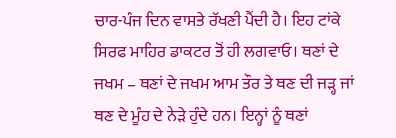ਚਾਰ-ਪੰਜ ਦਿਨ ਵਾਸਤੇ ਰੱਖਣੀ ਪੈਂਦੀ ਹੈ। ਇਹ ਟਾਂਕੇ ਸਿਰਫ ਮਾਹਿਰ ਡਾਕਟਰ ਤੋਂ ਹੀ ਲਗਵਾਓ। ਥਣਾਂ ਦੇ ਜਖਮ – ਥਣਾਂ ਦੇ ਜਖਮ ਆਮ ਤੌਰ ਤੇ ਥਣ ਦੀ ਜਡ਼੍ਹ ਜਾਂ ਥਣ ਦੇ ਮੂੰਹ ਦੇ ਨੇਡ਼ੇ ਹੁੰਦੇ ਹਨ। ਇਨ੍ਹਾਂ ਨੂੰ ਥਣਾਂ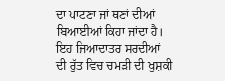ਦਾ ਪਾਟਣਾ ਜਾਂ ਥਣਾਂ ਦੀਆਂ ਬਿਆਈਆਂ ਕਿਹਾ ਜਾਂਦਾ ਹੈ। ਇਹ ਜਿਆਦਾਤਰ ਸਰਦੀਆਂ ਦੀ ਰੁੱਤ ਵਿਚ ਚਮਡ਼ੀ ਦੀ ਖੁਸ਼ਕੀ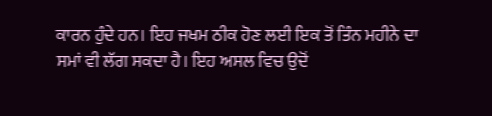ਕਾਰਨ ਹੁੰਦੇ ਹਨ। ਇਹ ਜਖਮ ਠੀਕ ਹੋਣ ਲਈ ਇਕ ਤੋਂ ਤਿੰਨ ਮਹੀਨੇ ਦਾ ਸਮਾਂ ਵੀ ਲੱਗ ਸਕਦਾ ਹੈ। ਇਹ ਅਸਲ ਵਿਚ ਉਦੋਂ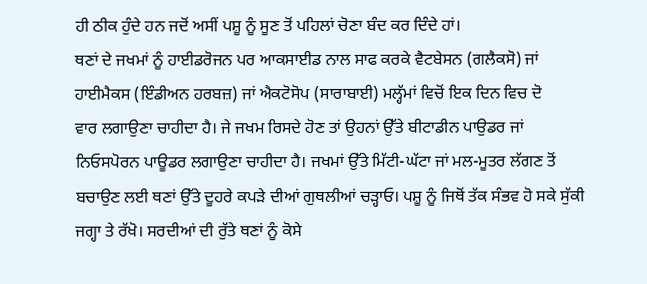ਹੀ ਠੀਕ ਹੁੰਦੇ ਹਨ ਜਦੋਂ ਅਸੀਂ ਪਸ਼ੂ ਨੂੰ ਸੂਣ ਤੋਂ ਪਹਿਲਾਂ ਚੋਣਾ ਬੰਦ ਕਰ ਦਿੰਦੇ ਹਾਂ।
ਥਣਾਂ ਦੇ ਜਖਮਾਂ ਨੂੰ ਹਾਈਡਰੋਜਨ ਪਰ ਆਕਸਾਈਡ ਨਾਲ ਸਾਫ ਕਰਕੇ ਵੈਟਬੇਸਨ (ਗਲੈਕਸੋ) ਜਾਂ
ਹਾਈਮੈਕਸ (ਇੰਡੀਅਨ ਹਰਬਜ਼) ਜਾਂ ਐਕਟੋਸੋਪ (ਸਾਰਾਬਾਈ) ਮਲ੍ਹੱਮਾਂ ਵਿਚੋਂ ਇਕ ਦਿਨ ਵਿਚ ਦੋ
ਵਾਰ ਲਗਾਉਣਾ ਚਾਹੀਦਾ ਹੈ। ਜੇ ਜਖਮ ਰਿਸਦੇ ਹੋਣ ਤਾਂ ਉਹਨਾਂ ਉੱਤੇ ਬੀਟਾਡੀਨ ਪਾਉਡਰ ਜਾਂ
ਨਿਓਸਪੋਰਨ ਪਾਊਡਰ ਲਗਾਉਣਾ ਚਾਹੀਦਾ ਹੈ। ਜਖਮਾਂ ਉੱਤੇ ਮਿੱਟੀ-ਘੱਟਾ ਜਾਂ ਮਲ-ਮੂਤਰ ਲੱਗਣ ਤੋਂ ਬਚਾਉਣ ਲਈ ਥਣਾਂ ਉੱਤੇ ਦੂਹਰੇ ਕਪਡ਼ੇ ਦੀਆਂ ਗੁਥਲੀਆਂ ਚਡ਼੍ਹਾਓ। ਪਸ਼ੂ ਨੂੰ ਜਿਥੋਂ ਤੱਕ ਸੰਭਵ ਹੋ ਸਕੇ ਸੁੱਕੀ ਜਗ੍ਹਾ ਤੇ ਰੱਖੋ। ਸਰਦੀਆਂ ਦੀ ਰੁੱਤੇ ਥਣਾਂ ਨੂੰ ਕੋਸੇ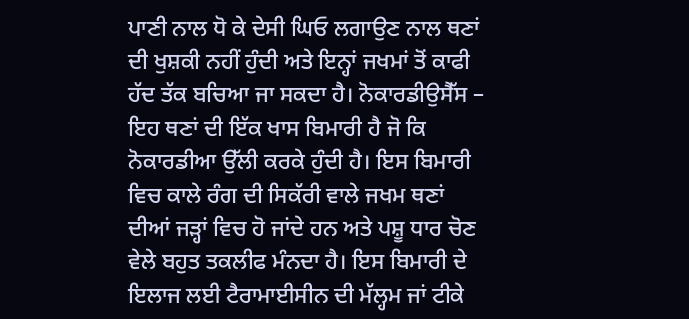ਪਾਣੀ ਨਾਲ ਧੋ ਕੇ ਦੇਸੀ ਘਿਓ ਲਗਾਉਣ ਨਾਲ ਥਣਾਂ ਦੀ ਖੁਸ਼ਕੀ ਨਹੀਂ ਹੁੰਦੀ ਅਤੇ ਇਨ੍ਹਾਂ ਜਖਮਾਂ ਤੋਂ ਕਾਫੀ ਹੱਦ ਤੱਕ ਬਚਿਆ ਜਾ ਸਕਦਾ ਹੈ। ਨੋਕਾਰਡੀਉਸੈੱਸ – ਇਹ ਥਣਾਂ ਦੀ ਇੱਕ ਖਾਸ ਬਿਮਾਰੀ ਹੈ ਜੋ ਕਿ ਨੋਕਾਰਡੀਆ ਉੱਲੀ ਕਰਕੇ ਹੁੰਦੀ ਹੈ। ਇਸ ਬਿਮਾਰੀ ਵਿਚ ਕਾਲੇ ਰੰਗ ਦੀ ਸਿਕੱਰੀ ਵਾਲੇ ਜਖਮ ਥਣਾਂ ਦੀਆਂ ਜਡ਼੍ਹਾਂ ਵਿਚ ਹੋ ਜਾਂਦੇ ਹਨ ਅਤੇ ਪਸ਼ੂ ਧਾਰ ਚੋਣ ਵੇਲੇ ਬਹੁਤ ਤਕਲੀਫ ਮੰਨਦਾ ਹੈ। ਇਸ ਬਿਮਾਰੀ ਦੇ ਇਲਾਜ ਲਈ ਟੈਰਾਮਾਈਸੀਨ ਦੀ ਮੱਲ੍ਹਮ ਜਾਂ ਟੀਕੇ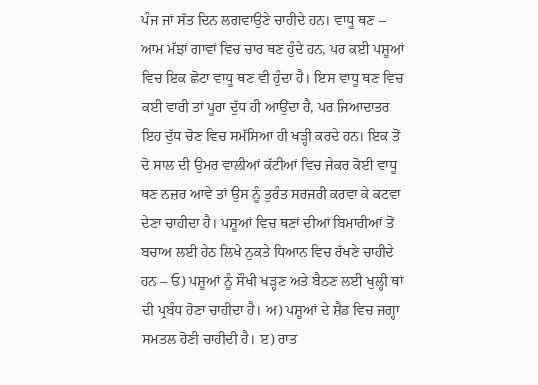ਪੰਜ ਜਾਂ ਸੱਤ ਦਿਨ ਲਗਵਾਉਣੇ ਚਾਹੀਦੇ ਹਨ। ਵਾਧੂ ਥਣ – ਆਮ ਮੱਝਾਂ ਗਾਵਾਂ ਵਿਚ ਚਾਰ ਥਣ ਹੁੰਦੇ ਹਨ, ਪਰ ਕਈ ਪਸ਼ੂਆਂ ਵਿਚ ਇਕ ਛੋਟਾ ਵਾਧੂ ਥਣ ਵੀ ਹੁੰਦਾ ਹੈ। ਇਸ ਵਾਧੂ ਥਣ ਵਿਚ ਕਈ ਵਾਰੀ ਤਾਂ ਪੂਰਾ ਦੁੱਧ ਹੀ ਆਉਂਦਾ ਹੈ, ਪਰ ਜਿਆਦਾਤਰ ਇਹ ਦੁੱਧ ਚੋਣ ਵਿਚ ਸਮੱਸਿਆ ਹੀ ਖਡ਼੍ਹੀ ਕਰਦੇ ਹਨ। ਇਕ ਤੋਂ ਦੋ ਸਾਲ ਦੀ ਉਮਰ ਵਾਲੀਆਂ ਕੱਟੀਆਂ ਵਿਚ ਜੇਕਰ ਕੋਈ ਵਾਧੂ ਥਣ ਨਜ਼ਰ ਆਵੇ ਤਾਂ ਉਸ ਨੂੰ ਤੁਰੰਤ ਸਰਜਰੀ ਕਰਵਾ ਕੇ ਕਟਵਾ ਦੇਣਾ ਚਾਹੀਦਾ ਹੈ। ਪਸ਼ੂਆਂ ਵਿਚ ਥਣਾਂ ਦੀਆਂ ਬਿਮਾਰੀਆਂ ਤੋਂ ਬਚਾਅ ਲਈ ਹੇਠ ਲਿਖੇ ਨੁਕਤੇ ਧਿਆਨ ਵਿਚ ਰੱਖਣੇ ਚਾਹੀਦੇ ਹਨ – ਓ) ਪਸ਼ੂਆਂ ਨੂੰ ਸੌਖੀ ਖਡ਼੍ਹਣ ਅਤੇ ਬੈਠਣ ਲਈ ਖੁਲ੍ਹੀ ਥਾਂ ਦੀ ਪ੍ਰਬੰਧ ਹੋਣਾ ਚਾਹੀਦਾ ਹੈ। ਅ) ਪਸ਼ੂਆਂ ਦੇ ਸ਼ੈਡ ਵਿਚ ਜਗ੍ਹਾ ਸਮਤਲ ਹੋਣੀ ਚਾਹੀਦੀ ਹੈ। ੲ) ਰਾਤ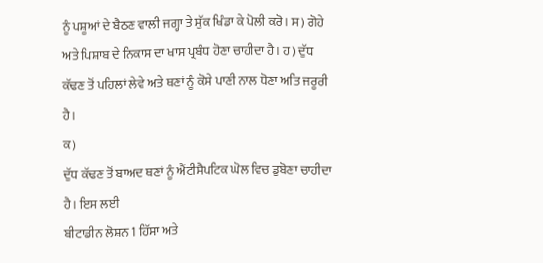ਨੂੰ ਪਸ਼ੂਆਂ ਦੇ ਬੈਠਣ ਵਾਲੀ ਜਗ੍ਹਾ ਤੇ ਸੁੱਕ ਖਿੰਡਾ ਕੇ ਪੋਲੀ ਕਰੋ। ਸ) ਗੋਹੇ ਅਤੇ ਪਿਸ਼ਾਬ ਦੇ ਨਿਕਾਸ ਦਾ ਖਾਸ ਪ੍ਰਬੰਧ ਹੋਣਾ ਚਾਹੀਦਾ ਹੈ। ਹ) ਦੁੱਧ ਕੱਢਣ ਤੋਂ ਪਹਿਲਾਂ ਲੇਵੇ ਅਤੇ ਥਣਾਂ ਨੂੰ ਕੋਸੇ ਪਾਣੀ ਨਾਲ ਧੋਣਾ ਅਤਿ ਜਰੂਰੀ ਹੈ।
ਕ)
ਦੁੱਧ ਕੱਢਣ ਤੋਂ ਬਾਅਦ ਥਣਾਂ ਨੂੰ ਐਂਟੀਸੈਪਟਿਕ ਘੋਲ ਵਿਚ ਡੁਬੋਣਾ ਚਾਹੀਦਾ ਹੈ। ਇਸ ਲਈ
ਬੀਟਾਡੀਨ ਲੋਸ਼ਨ 1 ਹਿੱਸਾ ਅਤੇ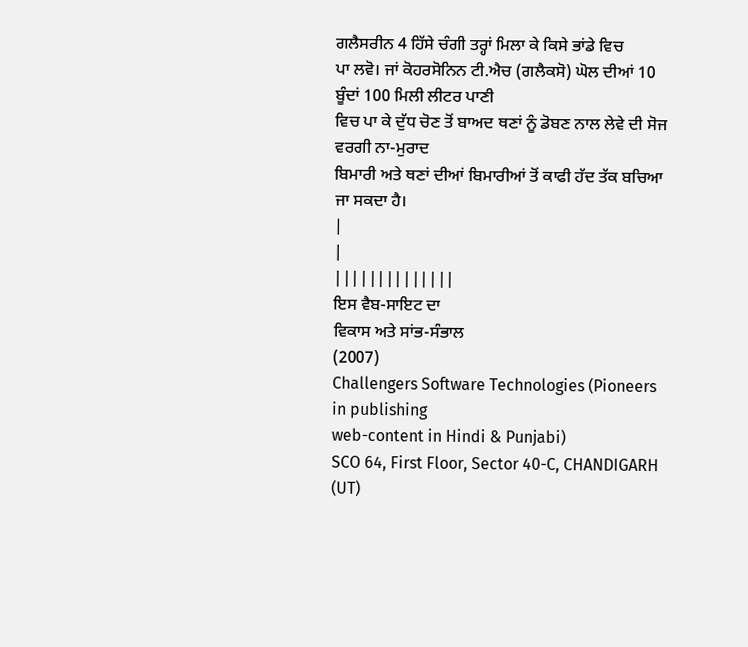ਗਲੈਸਰੀਨ 4 ਹਿੱਸੇ ਚੰਗੀ ਤਰ੍ਹਾਂ ਮਿਲਾ ਕੇ ਕਿਸੇ ਭਾਂਡੇ ਵਿਚ
ਪਾ ਲਵੋ। ਜਾਂ ਕੋਹਰਸੋਨਿਨ ਟੀ.ਐਚ (ਗਲੈਕਸੋ) ਘੋਲ ਦੀਆਂ 10 ਬੂੰਦਾਂ 100 ਮਿਲੀ ਲੀਟਰ ਪਾਣੀ
ਵਿਚ ਪਾ ਕੇ ਦੁੱਧ ਚੋਣ ਤੋਂ ਬਾਅਦ ਥਣਾਂ ਨੂੰ ਡੋਬਣ ਨਾਲ ਲੇਵੇ ਦੀ ਸੋਜ ਵਰਗੀ ਨਾ-ਮੁਰਾਦ
ਬਿਮਾਰੀ ਅਤੇ ਥਣਾਂ ਦੀਆਂ ਬਿਮਾਰੀਆਂ ਤੋਂ ਕਾਫੀ ਹੱਦ ਤੱਕ ਬਚਿਆ ਜਾ ਸਕਦਾ ਹੈ।
|
|
||||||||||||||
ਇਸ ਵੈਬ-ਸਾਇਟ ਦਾ
ਵਿਕਾਸ ਅਤੇ ਸਾਂਭ-ਸੰਭਾਲ
(2007)
Challengers Software Technologies (Pioneers in publishing
web-content in Hindi & Punjabi)
SCO 64, First Floor, Sector 40-C, CHANDIGARH (UT)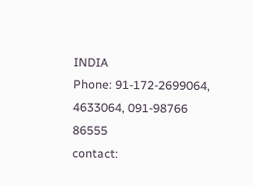INDIA
Phone: 91-172-2699064, 4633064, 091-98766 86555
contact: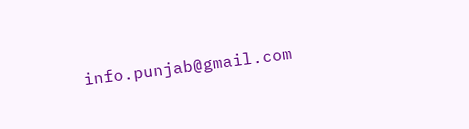info.punjab@gmail.com